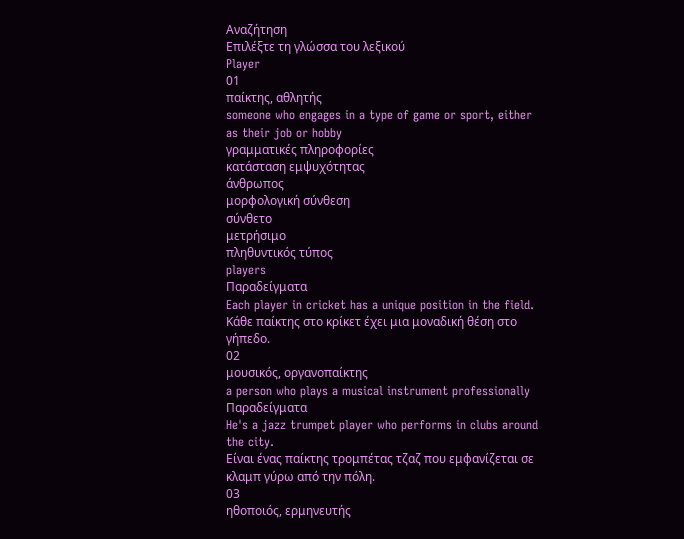Αναζήτηση
Επιλέξτε τη γλώσσα του λεξικού
Player
01
παίκτης, αθλητής
someone who engages in a type of game or sport, either as their job or hobby
γραμματικές πληροφορίες
κατάσταση εμψυχότητας
άνθρωπος
μορφολογική σύνθεση
σύνθετο
μετρήσιμο
πληθυντικός τύπος
players
Παραδείγματα
Each player in cricket has a unique position in the field.
Κάθε παίκτης στο κρίκετ έχει μια μοναδική θέση στο γήπεδο.
02
μουσικός, οργανοπαίκτης
a person who plays a musical instrument professionally
Παραδείγματα
He's a jazz trumpet player who performs in clubs around the city.
Είναι ένας παίκτης τρομπέτας τζαζ που εμφανίζεται σε κλαμπ γύρω από την πόλη.
03
ηθοποιός, ερμηνευτής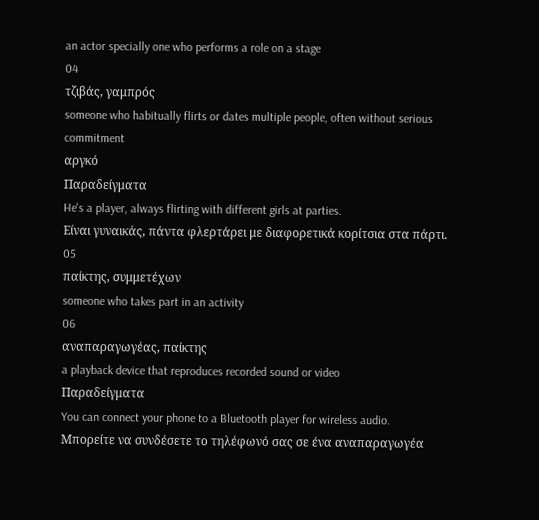an actor specially one who performs a role on a stage
04
τζιβάς, γαμπρός
someone who habitually flirts or dates multiple people, often without serious commitment
αργκό
Παραδείγματα
He's a player, always flirting with different girls at parties.
Είναι γυναικάς, πάντα φλερτάρει με διαφορετικά κορίτσια στα πάρτι.
05
παίκτης, συμμετέχων
someone who takes part in an activity
06
αναπαραγωγέας, παίκτης
a playback device that reproduces recorded sound or video
Παραδείγματα
You can connect your phone to a Bluetooth player for wireless audio.
Μπορείτε να συνδέσετε το τηλέφωνό σας σε ένα αναπαραγωγέα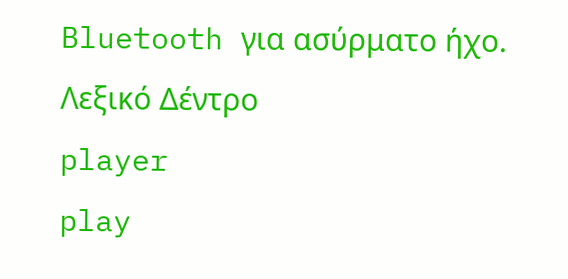Bluetooth για ασύρματο ήχο.
Λεξικό Δέντρο
player
play